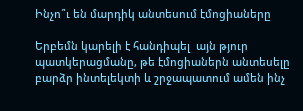Ինչո՞ւ են մարդիկ անտեսում էմոցիաները

Երբեմն կարելի է հանդիպել  այն թյուր պատկերացմանը, թե էմոցիաներն անտեսելը բարձր ինտելեկտի և շրջապատում ամեն ինչ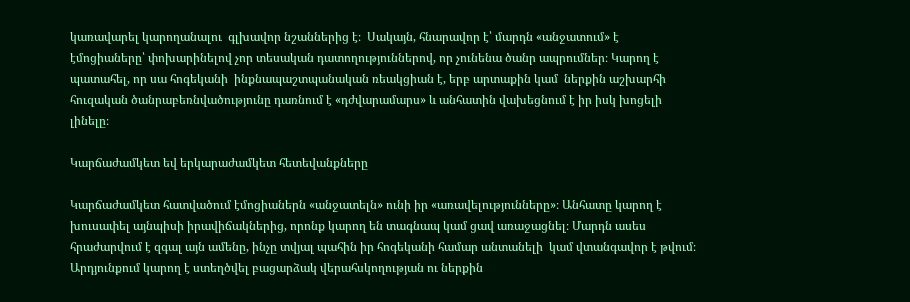կառավարել կարողանալու  գլխավոր նշաններից է։  Սակայն, հնարավոր է՝ մարդն «անջատում» է էմոցիաները՝ փոխարինելով չոր տեսական դատողություններով, որ չունենա ծանր ապրումներ։ Կարող է պատահել, որ սա հոգեկանի  ինքնապաշտպանական ռեակցիան է, երբ արտաքին կամ  ներքին աշխարհի հուզական ծանրաբեռնվածությունը դառնում է «դժվարամարս» և անհատին վախեցնում է իր իսկ խոցելի լինելը։

Կարճաժամկետ եվ երկարաժամկետ հետեվանքները

Կարճաժամկետ հատվածում էմոցիաներն «անջատելն» ունի իր «առավելությունները»։ Անհատը կարող է խուսափել այնպիսի իրավիճակներից, որոնք կարող են տագնապ կամ ցավ առաջացնել։ Մարդն ասես հրաժարվում է զգալ այն ամենը, ինչը տվյալ պահին իր հոգեկանի համար անտանելի  կամ վտանգավոր է թվում։ Արդյունքում կարող է ստեղծվել բացարձակ վերահսկողության ու ներքին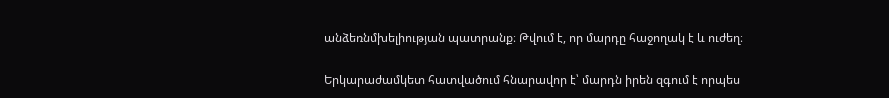անձեռնմխելիության պատրանք։ Թվում է, որ մարդը հաջողակ է և ուժեղ։

Երկարաժամկետ հատվածում հնարավոր է՝ մարդն իրեն զգում է որպես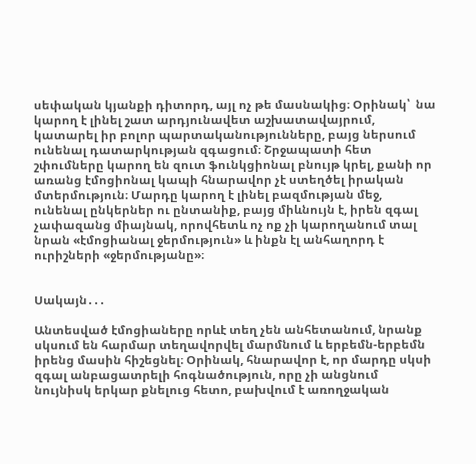սեփական կյանքի դիտորդ, այլ ոչ թե մասնակից։ Օրինակ՝  նա կարող է լինել շատ արդյունավետ աշխատավայրում, կատարել իր բոլոր պարտականությունները, բայց ներսում ունենալ դատարկության զգացում։ Շրջապատի հետ շփումները կարող են զուտ ֆունկցիոնալ բնույթ կրել, քանի որ առանց էմոցիոնալ կապի հնարավոր չէ ստեղծել իրական մտերմություն։ Մարդը կարող է լինել բազմության մեջ, ունենալ ընկերներ ու ընտանիք, բայց միևնույն է, իրեն զգալ չափազանց միայնակ, որովհետև ոչ ոք չի կարողանում տալ նրան «էմոցիանալ ջերմություն» և ինքն էլ անհաղորդ է ուրիշների «ջերմությանը»։


Սակայն․․․

Անտեսված էմոցիաները որևէ տեղ չեն անհետանում, նրանք սկսում են հարմար տեղավորվել մարմնում և երբեմն-երբեմն իրենց մասին հիշեցնել։ Օրինակ, հնարավոր է, որ մարդը սկսի զգալ անբացատրելի հոգնածություն, որը չի անցնում նույնիսկ երկար քնելուց հետո, բախվում է առողջական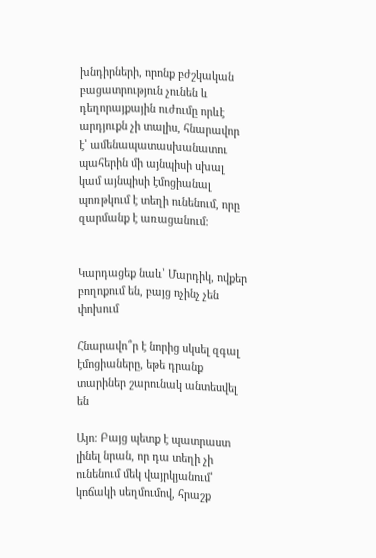խնդիրների, որոնք բժշկական բացատրություն չունեն և դեղորայքային ուժումը որևէ արդյուքն չի տալիս, հնարավոր է՝ ամենապատասխանատու պահերին մի այնպիսի սխալ կամ այնպիսի էմոցիանալ պոռթկում է տեղի ունենում, որը զարմանք է առացանում։


Կարդացեք նաև՝ Մարդիկ, ովքեր բողոքում են, բայց ոչինչ չեն փոխում

Հնարավո՞ր է նորից սկսել զգալ էմոցիաները, եթե դրանք տարիներ շարունակ անտեսվել են

Այո։ Բայց պետք է պատրաստ լինել նրան, որ դա տեղի չի ունենում մեկ վայրկյանում՝ կոճակի սեղմումով, հրաշք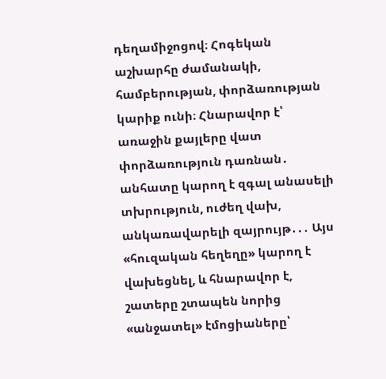դեղամիջոցով։ Հոգեկան աշխարհը ժամանակի, համբերության, փորձառության կարիք ունի։ Հնարավոր է՝ առաջին քայլերը վատ փորձառություն դառնան․ անհատը կարող է զգալ անասելի տխրություն, ուժեղ վախ, անկառավարելի զայրույթ․․․ Այս «հուզական հեղեղը» կարող է վախեցնել, և հնարավոր է,  շատերը շտապեն նորից «անջատել» էմոցիաները՝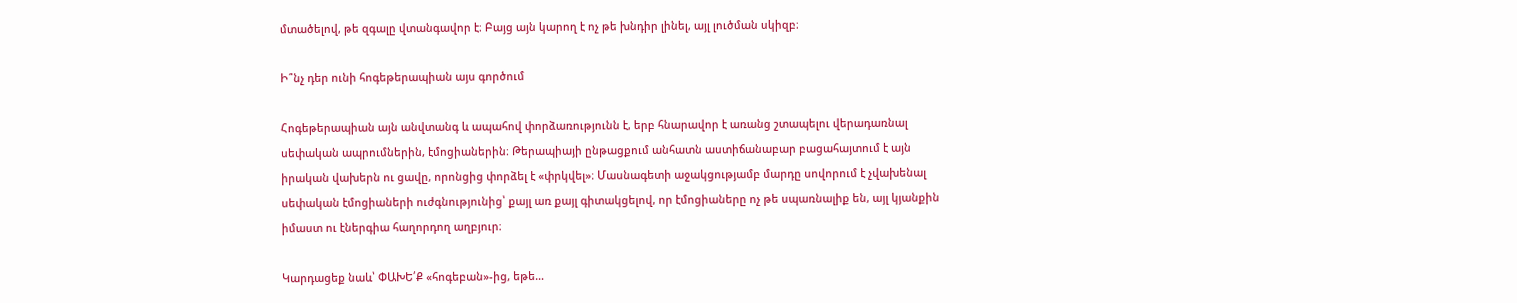մտածելով, թե զգալը վտանգավոր է։ Բայց այն կարող է ոչ թե խնդիր լինել, այլ լուծման սկիզբ։

Ի՞նչ դեր ունի հոգեթերապիան այս գործում

Հոգեթերապիան այն անվտանգ և ապահով փորձառությունն է, երբ հնարավոր է առանց շտապելու վերադառնալ սեփական ապրումներին, էմոցիաներին։ Թերապիայի ընթացքում անհատն աստիճանաբար բացահայտում է այն իրական վախերն ու ցավը, որոնցից փորձել է «փրկվել»։ Մասնագետի աջակցությամբ մարդը սովորում է չվախենալ սեփական էմոցիաների ուժգնությունից՝ քայլ առ քայլ գիտակցելով, որ էմոցիաները ոչ թե սպառնալիք են, այլ կյանքին իմաստ ու էներգիա հաղորդող աղբյուր։

Կարդացեք նաև՝ ՓԱԽԵ՛Ք «հոգեբան»-ից, եթե…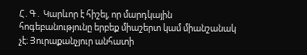Հ․Գ․ Կարևոր է հիշել, որ մարդկային հոգեբանությունը երբեք միաշերտ կամ միանշանակ չէ։ Յուրաքանչյուր անհատի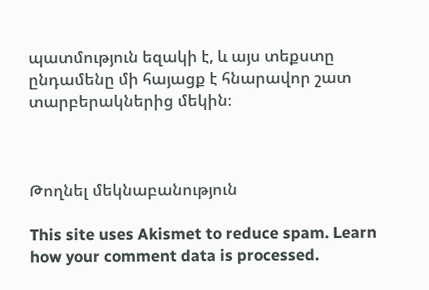պատմություն եզակի է, և այս տեքստը ընդամենը մի հայացք է հնարավոր շատ տարբերակներից մեկին։



Թողնել մեկնաբանություն

This site uses Akismet to reduce spam. Learn how your comment data is processed.